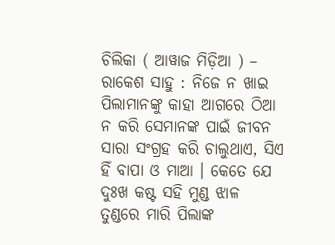ଚିଲିକା ( ଆୱାଜ ମିଡ଼ିଆ ) – ରାକେଶ ସାହୁ : ନିଜେ ନ ଖାଇ ପିଲାମାନଙ୍କୁ କାହା ଆଗରେ ଠିଆ ନ କରି ସେମାନଙ୍କ ପାଇଁ ଜୀବନ ସାରା ସଂଗ୍ରହ କରି ଚାଲୁଥାଏ, ସିଏ ହିଁ ବାପା ଓ ମାଆ । କେତେ ଯେ ଦୁଃଖ କଷ୍ଟ ସହି ମୁଣ୍ଡ ଝାଳ ତୁଣ୍ଡରେ ମାରି ପିଲାଙ୍କ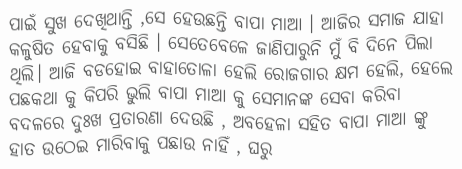ପାଇଁ ସୁଖ ଦେଖିଥାନ୍ତି ,ସେ ହେଉଛନ୍ତି ବାପା ମାଆ । ଆଜିର ସମାଜ ଯାହା କଳୁଷିତ ହେବାକୁ ବସିଛି । ସେତେବେଳେ ଜାଣିପାରୁନି ମୁଁ ବି ଦିନେ ପିଲା ଥିଲି। ଆଜି ବଡହୋଇ ବାହାତୋଳା ହେଲି ରୋଜଗାର କ୍ଷମ ହେଲି, ହେଲେ ପଛକଥା କୁ କିପରି ଭୁଲି ବାପା ମାଆ କୁ ସେମାନଙ୍କ ସେବା କରିବା ବଦଳରେ ଦୁଃଖ ପ୍ରତାରଣା ଦେଉଛି , ଅବହେଳା ସହିତ ବାପା ମାଆ ଙ୍କୁ ହାତ ଉଠେଇ ମାରିବାକୁ ପଛାଉ ନାହିଁ , ଘରୁ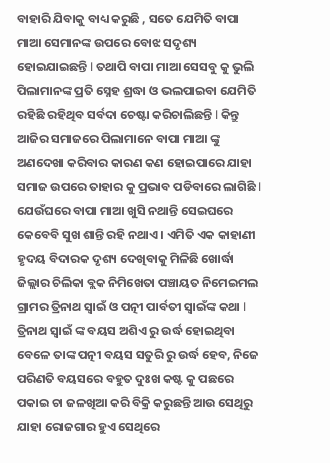ବାହାରି ଯିବାକୁ ବାଧ୍ୟ କରୁଛି , ସତେ ଯେମିତି ବାପା ମାଆ ସେମାନଙ୍କ ଉପରେ ବୋଝ ସଦୃଶ୍ୟ ହୋଇଯାଇଛନ୍ତି l ତଥାପି ବାପା ମାଆ ସେସବୁ କୁ ଭୁଲି ପିଲାମାନଙ୍କ ପ୍ରତି ସ୍ନେହ ଶ୍ରଦ୍ଧା ଓ ଭଲପାଇବା ଯେମିତି ରହିଛି ରହିଥିବ ସର୍ବଦା ଚେଷ୍ଟା କରିଚାଲିଛନ୍ତି l କିନ୍ତୁ ଆଜିର ସମାଜରେ ପିଲାମାନେ ବାପା ମାଆ ଙ୍କୁ ଅଣଦେଖା କରିବାର କାରଣ କଣ ହୋଇପାରେ ଯାହା ସମାଜ ଉପରେ ତାହାର କୁ ପ୍ରଭାବ ପଡିବାରେ ଲାଗିଛି l ଯେଉଁଘରେ ବାପା ମାଆ ଖୁସି ନଥାନ୍ତି ସେଇଘରେ କେବେବି ସୁଖ ଶାନ୍ତି ରହି ନଥାଏ । ଏମିତି ଏକ କାହାଣୀ ହୃଦୟ ବିଦାରକ ଦୃଶ୍ୟ ଦେଖିବାକୁ ମିଳିଛି ଖୋର୍ଦ୍ଧା ଜିଲ୍ଲାର ଚିଲିକା ବ୍ଲକ ନିମିଖେତା ପଞ୍ଚାୟତ ନିମେଇମଲ ଗ୍ରାମର ତ୍ରିନାଥ ସ୍ୱାଇଁ ଓ ପତ୍ନୀ ପାର୍ବତୀ ସ୍ୱାଇଁଙ୍କ କଥା l ତ୍ରିନାଥ ସ୍ୱାଇଁ ଙ୍କ ବୟସ ଅଶିଏ ରୁ ଉର୍ଦ୍ଧ ହୋଇଥିବା ବେଳେ ତାଙ୍କ ପତ୍ନୀ ବୟସ ସତୁରି ରୁ ଉର୍ଦ୍ଧ ହେବ, ନିଜେ ପରିଣତି ବୟସରେ ବହୁତ ଦୁଃଖ କଷ୍ଟ କୁ ପଛରେ ପକାଇ ଚା ଜଳଖିଆ କରି ବିକ୍ରି କରୁଛନ୍ତି ଆଉ ସେଥିରୁ ଯାହା ରୋଜଗାର ହୁଏ ସେଥିରେ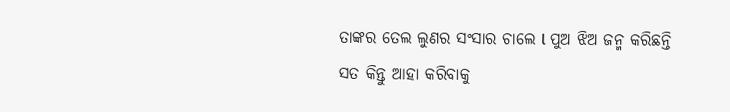ତାଙ୍କର ତେଲ ଲୁଣର ସଂସାର ଚାଲେ l ପୁଅ ଝିଅ ଜନ୍ମ କରିଛନ୍ତି ସତ କିନ୍ତୁ ଆହା କରିବାକୁ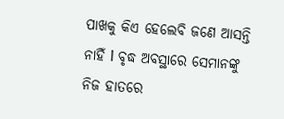ପାଖକୁ କିଏ ହେଲେବି ଜଣେ ଆସନ୍ତି ନାହିଁ l ବୃଦ୍ଧ ଅବସ୍ଥାରେ ସେମାନଙ୍କୁ ନିଜ ହାତରେ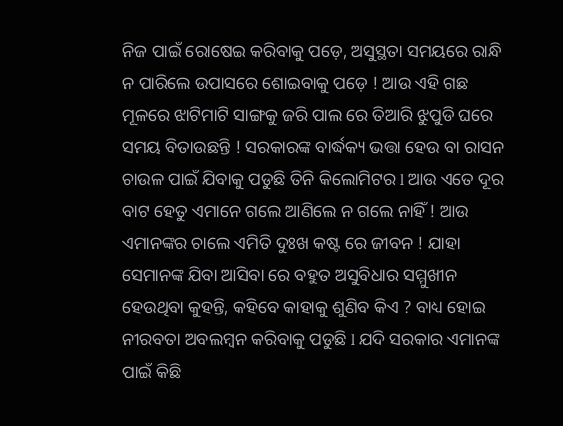ନିଜ ପାଇଁ ରୋଷେଇ କରିବାକୁ ପଡ଼େ, ଅସୁସ୍ଥତା ସମୟରେ ରାନ୍ଧି ନ ପାରିଲେ ଉପାସରେ ଶୋଇବାକୁ ପଡ଼େ ! ଆଉ ଏହି ଗଛ ମୂଳରେ ଝାଟିମାଟି ସାଙ୍ଗକୁ ଜରି ପାଲ ରେ ତିଆରି ଝୁପୁଡି ଘରେ ସମୟ ବିତାଉଛନ୍ତି ! ସରକାରଙ୍କ ବାର୍ଦ୍ଧକ୍ୟ ଭତ୍ତା ହେଉ ବା ରାସନ ଚାଉଳ ପାଇଁ ଯିବାକୁ ପଡୁଛି ତିନି କିଲୋମିଟର l ଆଉ ଏତେ ଦୂର ବାଟ ହେତୁ ଏମାନେ ଗଲେ ଆଣିଲେ ନ ଗଲେ ନାହିଁ ! ଆଉ ଏମାନଙ୍କର ଚାଲେ ଏମିତି ଦୁଃଖ କଷ୍ଟ ରେ ଜୀବନ ! ଯାହା ସେମାନଙ୍କ ଯିବା ଆସିବା ରେ ବହୁତ ଅସୁବିଧାର ସମ୍ମୁଖୀନ ହେଉଥିବା କୁହନ୍ତି, କହିବେ କାହାକୁ ଶୁଣିବ କିଏ ? ବାଧ୍ୟ ହୋଇ ନୀରବତା ଅବଲମ୍ବନ କରିବାକୁ ପଡୁଛି l ଯଦି ସରକାର ଏମାନଙ୍କ ପାଇଁ କିଛି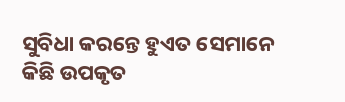ସୁବିଧା କରନ୍ତେ ହୁଏତ ସେମାନେ କିଛି ଉପକୃତ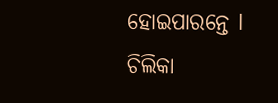ହୋଇପାରନ୍ତେ l
ଚିଲିକା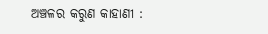ଅଞ୍ଚଳର କରୁଣ କାହାଣୀ :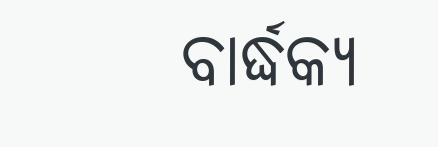ବାର୍ଦ୍ଧକ୍ୟ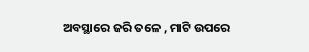ଅବସ୍ଥାରେ ଜରି ତଳେ , ମାଟି ଉପରେ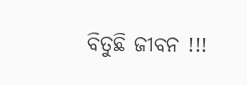ବିତୁଛି ଜୀବନ !!!